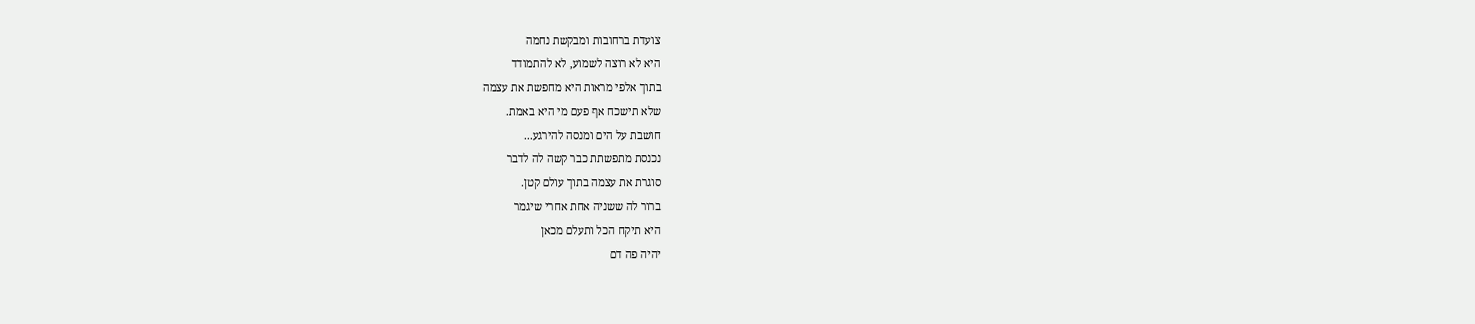צועדת ברחובות ומבקשת נחמה
היא לא רוצה לשמוע, לא להתמודד
בתוך אלפי מראות היא מחפשת את עצמה
שלא תישכח אף פעם מי היא באמת.
חושבת על הים ומנסה להירגע...
נכנסת מתפשתת כבר קשה לה לדבר
סוגרת את עצמה בתוך עולם קטן.
ברור לה ששניה אחת אחרי שיגמר
היא תיקח הכל ותעלם מכאן
יהיה פה דם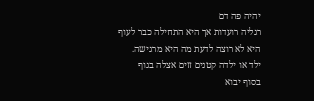יהיה פה דם
רגליה רועדות אך היא התחילה כבר לעוף
היא לא רוצה לדעת מה היא מרגישה.
ילד או ילדה קטנים זזים אצלה בגוף
בסוף יבוא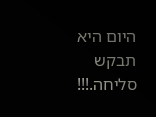היום היא תבקש סליחה.!!!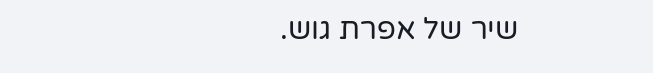שיר של אפרת גוש.